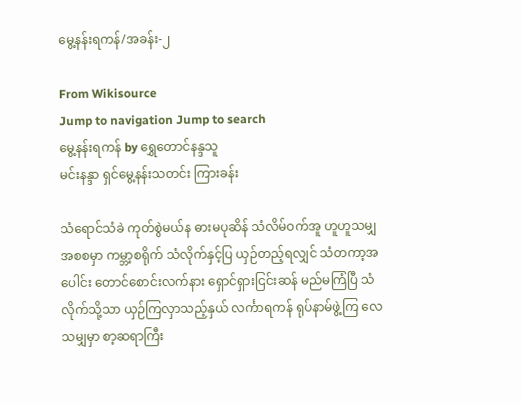မွေ့နန်းရကန်/အခန်း-၂

From Wikisource
Jump to navigation Jump to search
မွေ့နန်းရကန် by ရွှေတောင်နန္ဒသူ
မင်းနန္ဒာ ရှင်မွေ့နန်းသတင်း ကြားခန်း

သံရောင်သံခဲ ကုတ်စွဲမယ်န ဓားမပုဆိန် သံလိမ်ဝက်အူ ဟူဟူသမျှ အစစမှာ ကမ္ဘာ့စရိုက် သံလိုက်နှင့်ပြ ယှဉ်တည့်ရလျှင် သံတကာ့အပေါင်း တောင်စောင်းလက်နား ရှောင်ရှားငြင်းဆန် မည်မကြံပြီ သံလိုက်သို့သာ ယှဉ်ကြလှာသည့်နှယ် လင်္ကာရကန် ရုပ်နာမ်ဖွဲ့ကြ လေသမျှမှာ စာ့ဆရာကြီး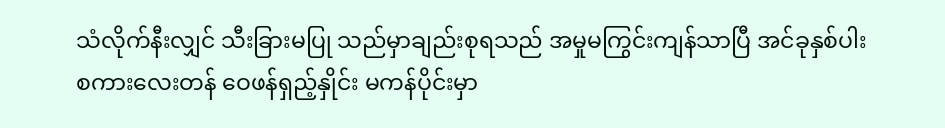သံလိုက်နီးလျှင် သီးခြားမပြု သည်မှာချည်းစုရသည် အမှုမကြွင်းကျန်သာပြီ အင်ခုနှစ်ပါး စကားလေးတန် ဝေဖန်ရှည့်နှိုင်း မကန်ပိုင်းမှာ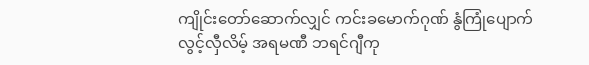ကျိုင်းတော်ဆောက်လျှင် ကင်းခမောက်ဂုဏ် နွံကြုံပျောက်လွင့်လှီလိမ့် အရမဏီ ဘရင်ဂျီကု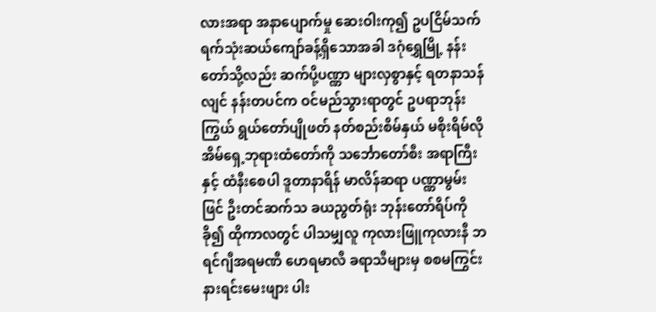လားအရာ အနာပျောက်မှု ဆေးဝါးကု၍ ဥပငြိမ်သက် ရက်သုံးဆယ်ကျော်ခန့်ရှိသောအခါ ဒဂုံရွှေမြို့ နန်းတော်သို့လည်း ဆက်ပို့ပဏ္ဏာ များလှစွာနှင့် ရတနာသန်လျင် နန်းတပင်က ဝင်မည်သွားရာတွင် ဥပရာဘုန်းကြွယ် ရွယ်တော်ပျိုဖတ် နတ်စည်းစိမ်နှယ် မစိုးရိမ်လို အိမ်ရှေ့ဘုရားထံတော်ကို သင်္ဘောတော်စီး အရာကြီးနှင့် ထံနီးစေပါ ဒူတာနာရိန် မာလိန်ဆရာ ပဏ္ဏာမွမ်းဖြင် ဦးတင်ဆက်သ ခယညွတ်ရုံး ဘုန်းတော်ရိပ်ကိုခို၍ ထိုကာလတွင် ပါသမျှလူ ကုလားဖြူကုလားနီ ဘရင်ဂျီအရမဏီ ဟေရမာလီ ခရာသီများမှ စစမကြွင်း နားရင်းမေးဖျား ပါး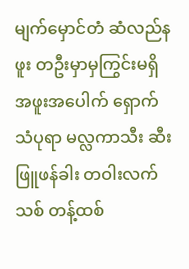မျက်မှောင်တံ ဆံလည်နဖူး တဦးမှာမှကြွင်းမရှိ အဖူးအပေါက် ရှောက်သံပုရာ မလ္လကာသီး ဆီးဖြူဖန်ခါး တဝါးလက်သစ် တန့်ထစ်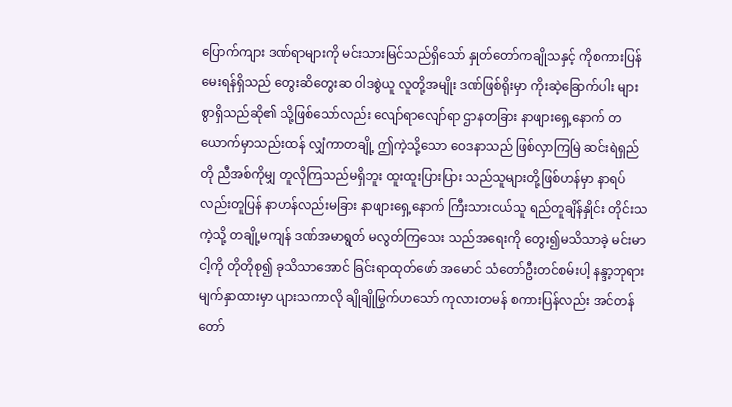ပြောက်ကျား ဒဏ်ရာများကို မင်းသားမြင်သည်ရှိသော် နှုတ်တော်ကချိုသနှင့် ကိုစကားပြန် မေးရန်ရှိသည် တွေးဆိတွေးဆ ဝါဒစွဲယူ လူတို့အမျိုး ဒဏ်ဖြစ်ရိုးမှာ ကိုးဆဲ့ခြောက်ပါး များစွာရှိသည်ဆို၏ သို့ဖြစ်သော်လည်း လျော်ရာလျော်ရာ ဌာနတခြား နာဖျားရှေ့နောက် တယောက်မှာသည်းထန် လျှံကာတချို့ ဤကဲ့သို့သော ဝေဒနာသည် ဖြစ်လှာကြမြဲ ဆင်းရဲရှည်တို ညီအစ်ကိုမျှ တူလိုကြသည်မရှိဘူး ထူးထူးပြားပြား သည်သူများတို့ဖြစ်ဟန်မှာ နာရပ်လည်းတူပြန် နာဟန်လည်းမခြား နာဖျားရှေ့နောက် ကြီးသားငယ်သူ ရည်တူချိန်နှိုင်း တိုင်းသကဲ့သို့ တချို့မကျန် ဒဏ်အမာရွတ် မလွတ်ကြသေး သည်အရေးကို တွေး၍မသိသာခဲ့ မင်းမာငါ့ကို တိုတိုစု၍ ခုသိသာအောင် ခြင်းရာထုတ်ဖော် အမောင် သံတော်ဦးတင်စမ်းပါ့ နန္ဒာ့ဘုရား မျက်နှာထားမှာ ပျားသကာလို ချိုချိုမြွက်ဟသော် ကုလားတမန် စကားပြန်လည်း အင်တန်တော်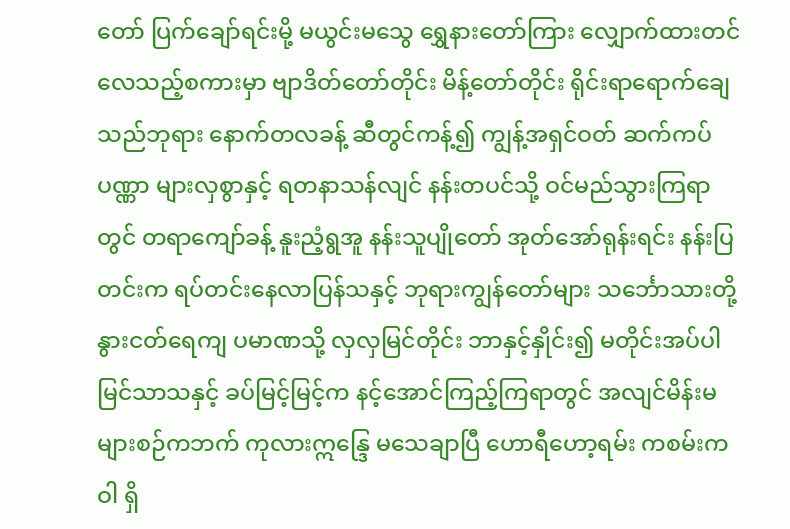တော် ပြက်ချော်ရင်းမို့ မယွင်းမသွေ ရွှေနားတော်ကြား လျှောက်ထားတင်လေသည့်စကားမှာ ဗျာဒိတ်တော်တိုင်း မိန့်တော်တိုင်း ရိုင်းရာရောက်ချေသည်ဘုရား နောက်တလခန့် ဆီတွင်ကန့်၍ ကျွန့်အရှင်ဝတ် ဆက်ကပ်ပဏ္ဏာ များလှစွာနှင့် ရတနာသန်လျင် နန်းတပင်သို့ ဝင်မည်သွားကြရာတွင် တရာကျော်ခန့် နူးညံ့ရွအူ နန်းသူပျိုတော် အုတ်အော်ရုန်းရင်း နန်းပြတင်းက ရပ်တင်းနေလာပြန်သနှင့် ဘုရားကျွန်တော်များ သင်္ဘောသားတို့ နွားငတ်ရေကျ ပမာဏသို့ လှလှမြင်တိုင်း ဘာနှင့်နှိုင်း၍ မတိုင်းအပ်ပါ မြင်သာသနှင့် ခပ်မြင့်မြင့်က နင့်အောင်ကြည့်ကြရာတွင် အလျင်မိန်းမ များစဉ်ကဘက် ကုလားဣန္ဒြေ မသေချာပြီ ဟောရီဟော့ရမ်း ကစမ်းကဝါ ရှိ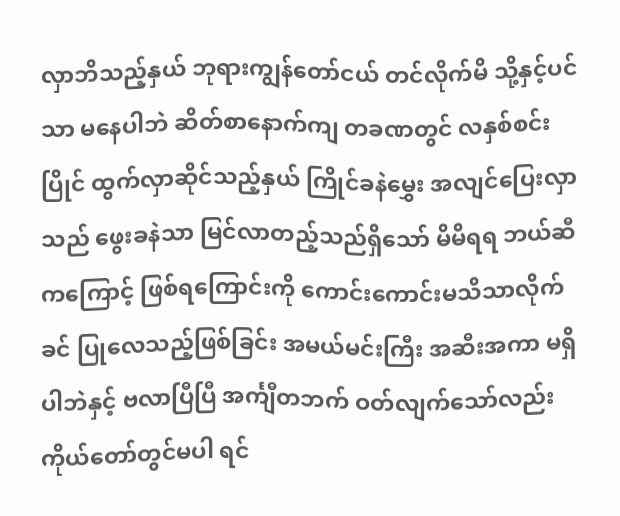လှာဘိသည့်နှယ် ဘုရားကျွန်တော်ငယ် တင်လိုက်မိ သို့နှင့်ပင်သာ မနေပါဘဲ ဆိတ်စာနောက်ကျ တခဏတွင် လနှစ်စင်းပြိုင် ထွက်လှာဆိုင်သည့်နှယ် ကြိုင်ခနဲမွှေး အလျင်ပြေးလှာသည် ဖွေးခနဲသာ မြင်လာတည့်သည်ရှိသော် မိမိရရ ဘယ်ဆီကကြောင့် ဖြစ်ရကြောင်းကို ကောင်းကောင်းမသိသာလိုက်ခင် ပြုလေသည့်ဖြစ်ခြင်း အမယ်မင်းကြီး အဆီးအကာ မရှိပါဘဲနှင့် ဗလာပြီပြီ အင်္ကျီတဘက် ဝတ်လျက်သော်လည်း ကိုယ်တော်တွင်မပါ ရင်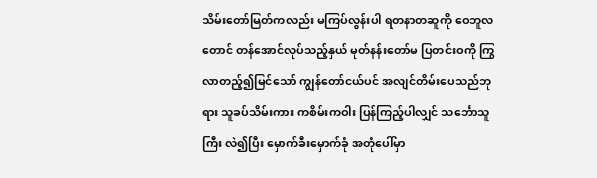သိမ်းတော်မြတ်ကလည်း မကြပ်လွန်းပါ ရတနာတဆူကို ဝေဘူလတောင် တန်အောင်လုပ်သည့်နှယ် မုတ်နန်းတော်မ ပြတင်းဝကို ကြွလာတည့်၍မြင်သော် ကျွန်တော်ငယ်ပင် အလျင်တိမ်းပေသည်ဘုရား သူခပ်သိမ်းကား ကစိမ်းကဝါး ပြန်ကြည့်ပါလျှင် သင်္ဘောသူကြီး လဲ၍ပြီး မှောက်ခီးမှောက်ခုံ အတုံပေါ်မှာ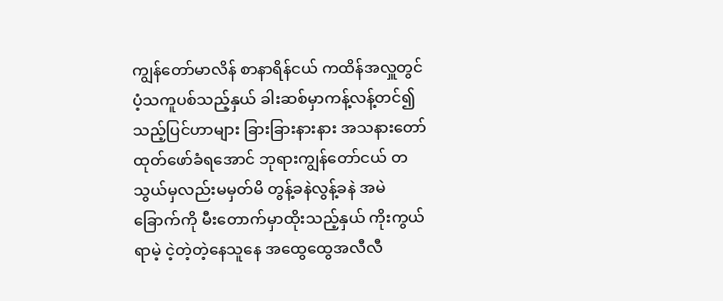ကျွန်တော်မာလိန် စာနာရိန်ငယ် ကထိန်အလှူတွင် ပံ့သကူပစ်သည့်နှယ် ခါးဆစ်မှာကန့်လန့်တင်၍ သည့်ပြင်ဟာများ ခြားခြားနားနား အသနားတော် ထုတ်ဖော်ခံရအောင် ဘုရားကျွန်တော်ငယ် တသွယ်မှလည်းမမှတ်မိ တွန့်ခနဲလွန့်ခနဲ အမဲခြောက်ကို မီးတောက်မှာထိုးသည့်နှယ် ကိုးကွယ်ရာမဲ့ ငဲ့တဲ့တဲ့နေသူနေ အထွေထွေအလီလီ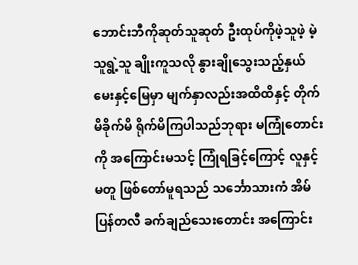ဘောင်းဘီကိုဆုတ်သူဆုတ် ဦးထုပ်ကိုဖဲ့သူဖဲ့ မဲ့သူရွဲ့သူ ချိုးကူသလို နွားချိုသွေးသည့်နှယ် မေးနှင့်မြေမှာ မျက်နှာလည်းအထိထိနှင့် တိုက်မိခိုက်မိ ရိုက်မိကြပါသည်ဘုရား မကြုံတောင်းကို အကြောင်းမသင့် ကြုံရခြင့်ကြောင့် လူနှင့်မတူ ဖြစ်တော်မူရသည် သင်္ဘောသားကံ အိမ်ပြန်တလီ ခက်ချည်သေးတောင်း အကြောင်း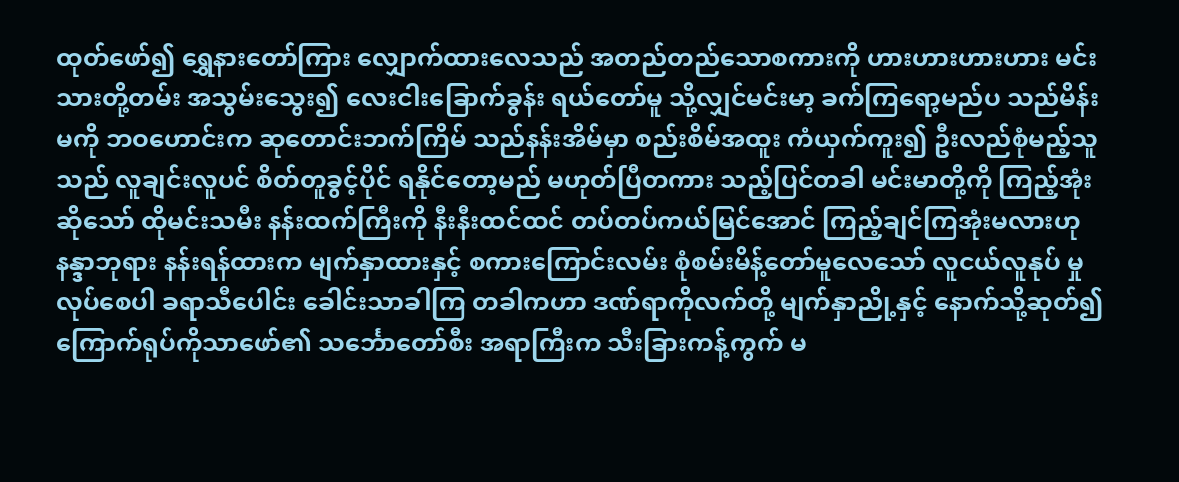ထုတ်ဖော်၍ ရွှေနားတော်ကြား လျှောက်ထားလေသည် အတည်တည်သောစကားကို ဟားဟားဟားဟား မင်းသားတို့တမ်း အသွမ်းသွေး၍ လေးငါးခြောက်ခွန်း ရယ်တော်မူ သို့လျှင်မင်းမာ့ ခက်ကြရော့မည်ပ သည်မိန်းမကို ဘဝဟောင်းက ဆုတောင်းဘက်ကြိမ် သည်နန်းအိမ်မှာ စည်းစိမ်အထူး ကံယှက်ကူး၍ ဦးလည်စုံမည့်သူသည် လူချင်းလူပင် စိတ်တူခွင့်ပိုင် ရနိုင်တော့မည် မဟုတ်ပြီတကား သည့်ပြင်တခါ မင်းမာတို့ကို ကြည့်အုံးဆိုသော် ထိုမင်းသမီး နန်းထက်ကြီးကို နီးနီးထင်ထင် တပ်တပ်ကယ်မြင်အောင် ကြည့်ချင်ကြအုံးမလားဟု နန္ဒာဘုရား နန်းရန်ထားက မျက်နှာထားနှင့် စကားကြောင်းလမ်း စုံစမ်းမိန့်တော်မူလေသော် လူငယ်လူနုပ် မှုလုပ်စေပါ ခရာသီပေါင်း ခေါင်းသာခါကြ တခါကဟာ ဒဏ်ရာကိုလက်တို့ မျက်နှာညို့နှင့် နောက်သို့ဆုတ်၍ ကြောက်ရုပ်ကိုသာဖော်၏ သင်္ဘောတော်စီး အရာကြီးက သီးခြားကန့်ကွက် မ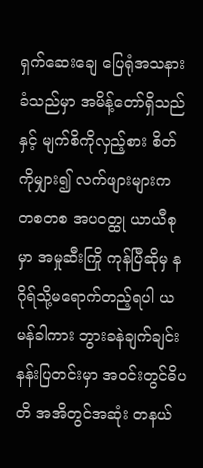ရှက်ဆေးချေ ပြေရုံအသနားခံသည်မှာ အမိန့်တော်ရှိသည်နှင့် မျက်စိကိုလှည့်စား စိတ်ကိုမျှား၍ လက်ဖျားများက တစတစ အပဝတ္ထု ယာယီစုမှာ အမှုဆီးကြို ကုန်ပြီဆိုမှ နဂိုရ်သို့မရောက်တည့်ရပါ ယမန်ခါကား ဘွားခနဲချက်ချင်း နန်းပြတင်းမှာ အဝင်းတွင်ဓိပတိ အအိတွင်အဆုံး တနယ်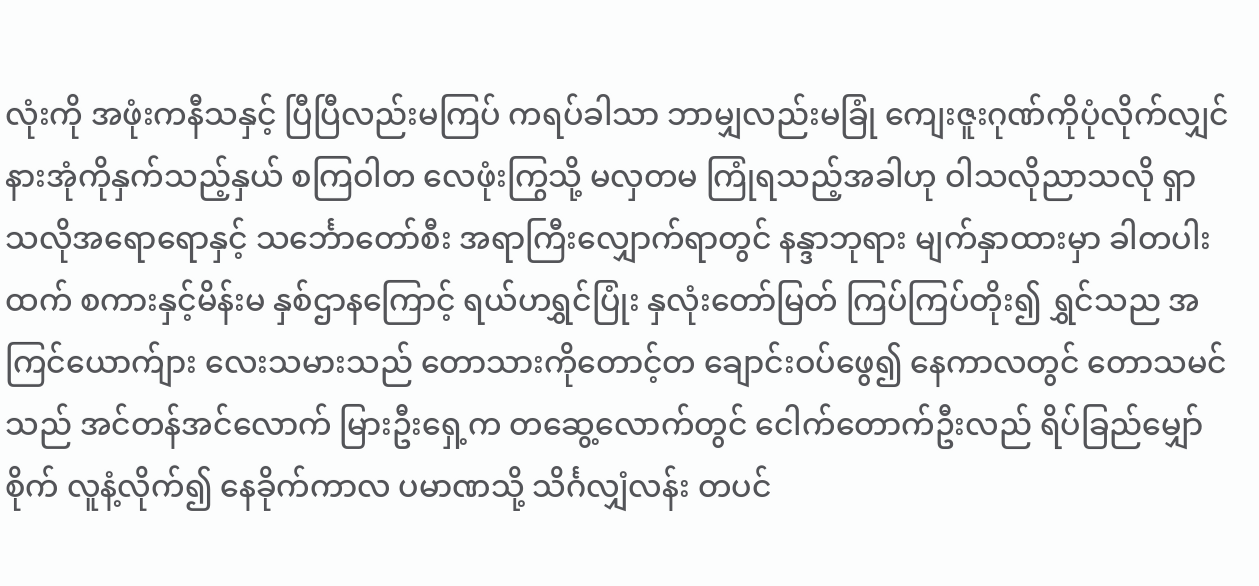လုံးကို အဖုံးကနီသနှင့် ပြီပြီလည်းမကြပ် ကရပ်ခါသာ ဘာမျှလည်းမခြုံ ကျေးဇူးဂုဏ်ကိုပုံလိုက်လျှင် နားအုံကိုနှက်သည့်နှယ် စကြဝါတ လေဖုံးကြွသို့ မလှတမ ကြုံရသည့်အခါဟု ဝါသလိုညာသလို ရှာသလိုအရောရောနှင့် သင်္ဘောတော်စီး အရာကြီးလျှောက်ရာတွင် နန္ဒာဘုရား မျက်နှာထားမှာ ခါတပါးထက် စကားနှင့်မိန်းမ နှစ်ဌာနကြောင့် ရယ်ဟရွှင်ပြုံး နှလုံးတော်မြတ် ကြပ်ကြပ်တိုး၍ ရွှင်သည အကြင်ယောက်ျား လေးသမားသည် တောသားကိုတောင့်တ ချောင်းဝပ်ဖွေ၍ နေကာလတွင် တောသမင်သည် အင်တန်အင်လောက် မြားဦးရှေ့က တဆွေ့လောက်တွင် ငေါက်တောက်ဦးလည် ရိပ်ခြည်မျှော်စိုက် လူနံ့လိုက်၍ နေခိုက်ကာလ ပမာဏသို့ သိင်္ဂလျှံလန်း တပင်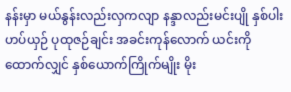နန်းမှာ မယ်နွန်းလည်းလှကလျာ နန္ဒာလည်းမင်းပျို နှစ်ပါးဟပ်ယှဉ် ပုထုဇဉ်ချင်း အခင်းကုန်လောက် ယင်းကိုထောက်လျှင် နှစ်ယောက်ကြိုက်မျိုး မိုး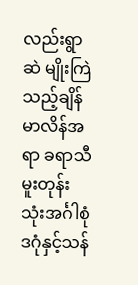လည်းရွာဆဲ မျိုးကြဲသည့်ချိန် မာလိန်အရာ ခရာသီမူးတုန်း သုံးအင်္ဂါစုံ ဒဂုံနှင့်သန်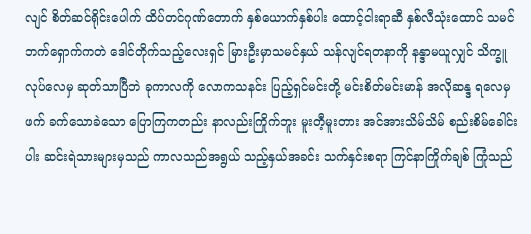လျင် စိတ်ဆင်ရိုင်းပေါက် ထိပ်တင်ဂုဏ်တောက် နှစ်ယောက်နှစ်ပါး ထောင့်ငါးရာဆီ နှစ်လီသုံးထောင် သမင်ဘက်ရှောက်ကတဲ ဒေါင်တိုက်သည့်လေးရှင် မြားဦးမှာသမင်နှယ် သန်လျင်ရတနာကို နန္ဒာမယူလျှင် သိက္ခူလုပ်လေမှ ဆုတ်သာပြီဘဲ ခုကာလကို လောကသနင်း ပြည့်ရှင်မင်းတို့ မင်းစိတ်မင်းမာန် အလိုဆန္ဒ ရလေမှဖက် ခက်သောခဲသော ပြောကြကတည်း နာလည်းကြိုက်ဘူး မူးတီ့မူးတား အင်အားသိမ်သိမ် စည်းစိမ်ခေါင်းပါး ဆင်းရဲသားများမှသည် ကာလသည်အရွယ် သည့်နှယ်အခင်း သက်နှင်းစရာ ကြင်နာကြိုက်ချစ် ကြုံသည်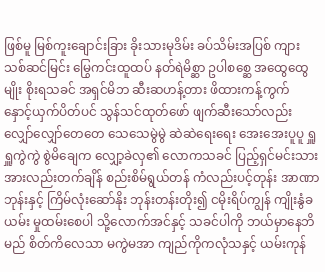ဖြစ်မူ မြစ်ကူးချောင်းခြား ခိုးသားမုဒိမ်း ခပ်သိမ်းအပြစ် ကျားသစ်ဆင်မြင်း မြွေကင်းထူထပ် နတ်ရဲမိစ္ဆာ ဥပါစစ္ဆေ အထွေထွေမျိုး စိုးရသခင် အရှင်မိဘ ဆီးဆဟန့်တား ဖိထားကန့်ကွက် နှောင့်ယှက်ပိတ်ပင် သွန်သင်ထုတ်ဖော် ဖျက်ဆီးသော်လည်း လျှော်လျှော်တေတေ သေသေမွဲမွဲ ဆဲဆဲရေးရေး အေးအေးပူပူ ရှူရှူကွဲကွဲ စွဲမိချေက လျှော့ခဲလှ၏ လောကသခင် ပြည့်ရှင်မင်းသား အားလည်းတက်ချိန် စည်းစိမ်ရွယ်တန် ကံလည်းပင့်တုန်း အာဏာဘုန်းနှင့် ကြိမ်လုံးဆော်နိုး ဘုန်းတန်းတိုး၍ ငမိုးရိပ်ကျွန် ကျိုးနွံခယမ်း မှုထမ်းစေပါ သို့လောက်အင်နှင့် သခင်ပါကို ဘယ်မှာနေဘိမည် စိတ်ကိလေသာ မကွဲမအာ ကျည်ကိုကလုံသနှင့် ယမ်းကုန်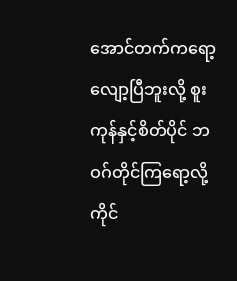အောင်တက်ကရော့ လျော့ပြီဘူးလို့ စူးကုန်နှင့်စိတ်ပိုင် ဘဝဂ်တိုင်ကြရော့လို့ ကိုင်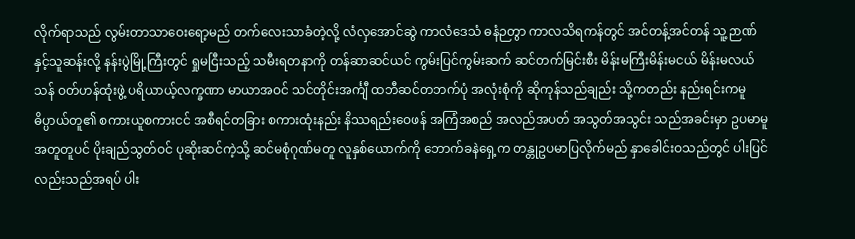လိုက်ရာသည် လွမ်းတာသာဝေးရော့မည် တက်လေးသာခံတဲ့လို့ လံလှအောင်ဆွဲ ကာလံဒေသံ ဓနံဉတွာ ကာလသိရကန်တွင် အင်တန့်အင်တန် သူ့ဉာဏ်နှင့်သူဆန်းလို့ နန်းပွဲမြို့ကြီးတွင် ရှုမငြီးသည့် သမီးရတနာကို တန်ဆာဆင်ယင် ကွမ်းပြင်ကွမ်းဆက် ဆင်တက်မြင်းစီး မိန်းမကြီးမိန်းမငယ် မိန်းမလယ်သန် ဝတ်ဟန်ထုံးဖွဲ့ ပရိယာယ့်လက္ခဏာ မာယာအဝင် သင်တိုင်းအင်္ကျီ ထဘီဆင်တဘက်ပုံ အလုံးစုံကို ဆိုကုန်သည်ချည်း သို့ကတည်း နည်းရင်းကမူ ဓိပ္ပာယ်တူ၏ စကားယူစကားငင် အစီရင်တခြား စကားထုံးနည်း နိဿရည်းဝေဖန် အကြံအစည် အလည်အပတ် အသွတ်အသွင်း သည်အခင်းမှာ ဥပမာမူ အတူတူပင် ပိုးချည်သွတ်ဝင် ပုဆိုးဆင်ကဲ့သို့ ဆင်မစုံဂုဏ်မတူ လူနှစ်ယောက်ကို ဘောက်ခနဲရှေ့က တန္တုဥပမာပြလိုက်မည် နှာခေါင်းဝသည်တွင် ပါးပြင်လည်းသည်အရပ် ပါး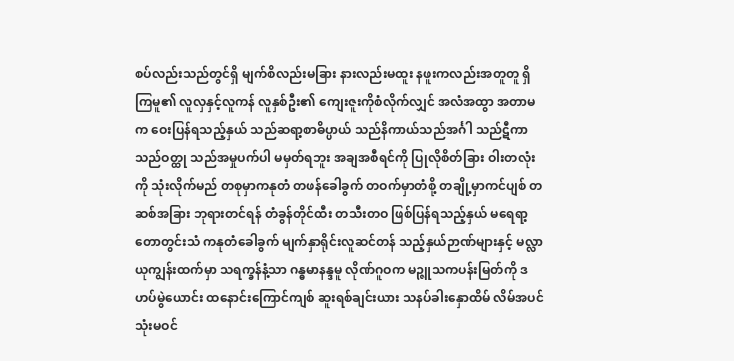စပ်လည်းသည်တွင်ရှိ မျက်စိလည်းမခြား နားလည်းမထူး နဖူးကလည်းအတူတူ ရှိကြမူ၏ လူလှနှင့်လူကန် လူနှစ်ဦး၏ ကျေးဇူးကိုစံလိုက်လျှင် အလံအထွာ အတာမက ဝေးပြန်ရသည့်နှယ် သည်ဆရာ့စာဓိပ္ပာယ် သည်နိကာယ်သည်အင်္ဂါ သည်ဋီကာသည်ဝတ္ထု သည်အမှုပက်ပါ မမှတ်ရဘူး အချအစီရင်ကို ပြုလိုစိတ်ခြား ဝါးတလုံးကို သုံးလိုက်မည် တစုမှာကနုတံ တဖန်ခေါခွက် တဝက်မှာတံစို့ တချို့မှာကင်ပျစ် တဆစ်အခြား ဘုရားတင်ရန် တံခွန်တိုင်ထီး တသီးတဝ ဖြစ်ပြန်ရသည့်နှယ် မရေရာ့တောတွင်းသံ ကနုတံခေါခွက် မျက်နှာရိုင်းလူဆင်တန် သည့်နှယ်ဉာဏ်များနှင့် မလ္လာယုကျွန်းထက်မှာ သရက္ခန်နံ့သာ ဂန္ဓမာနန္ဒမူ လိုဏ်ဂူဝက မဉ္ဇူသကပန်းမြတ်ကို ဒဟပ်မွဲယောင်း ထနောင်းကြောင်ကျစ် ဆူးရစ်ချင်းယား သနပ်ခါးနှောထိမ် လိမ်အပင် သုံးမဝင်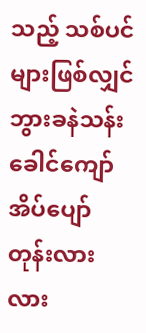သည့် သစ်ပင်များဖြစ်လျှင် ဘွားခနဲသန်းခေါင်ကျော် အိပ်ပျော်တုန်းလားလား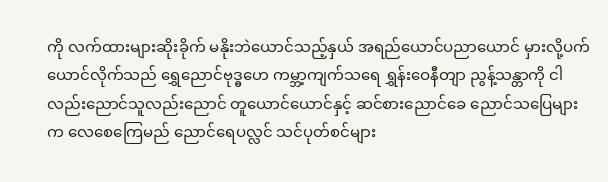ကို လက်ထားများဆိုးခိုက် မနိုးဘဲယောင်သည့်နှယ် အရည်ယောင်ပညာယောင် မှားလို့ပက်ယောင်လိုက်သည် ရွှေညောင်ဗုဒ္ဓဟေ ကမ္ဘာ့ကျက်သရေ ရွှန်းဝေနီတျာ ညွန့်သန္တာကို ငါလည်းညောင်သူလည်းညောင် တူယောင်ယောင်နှင့် ဆင်စားညောင်ခေ ညောင်သပြေများက လေစေကြေမည် ညောင်ရေပလ္လင် သင်ပုတ်စင်များ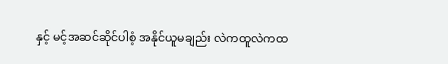နှင့် မင့်အဆင်ဆိုင်ပါစံ့ အနိုင်ယူမချည်း လဲကထူလဲကထ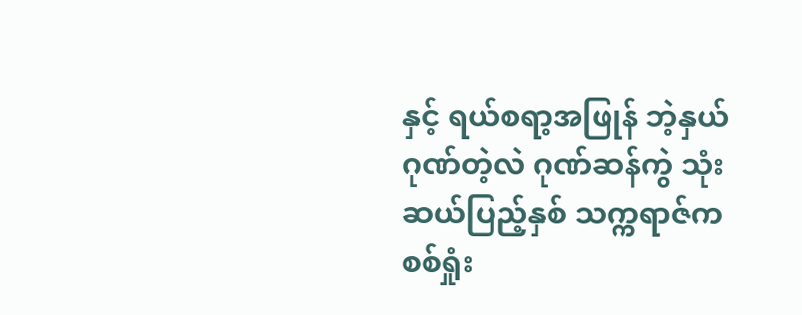နှင့် ရယ်စရာ့အဖြုန် ဘဲ့နှယ်ဂုဏ်တဲ့လဲ ဂုဏ်ဆန်ကွဲ သုံးဆယ်ပြည့်နှစ် သက္ကရာဇ်က စစ်ရှုံး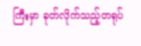ကြီးမှာ ခုတ်လိုက်သည့်တရုပ်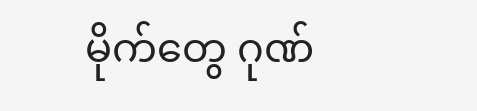မိုက်တွေ ဂုဏ်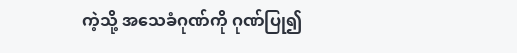ကဲ့သို့ အသေခံဂုဏ်ကို ဂုဏ်ပြု၍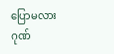ပြောမလား ဂုဏ်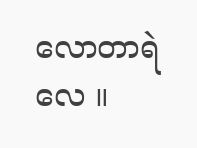လောတာရဲလေ ။